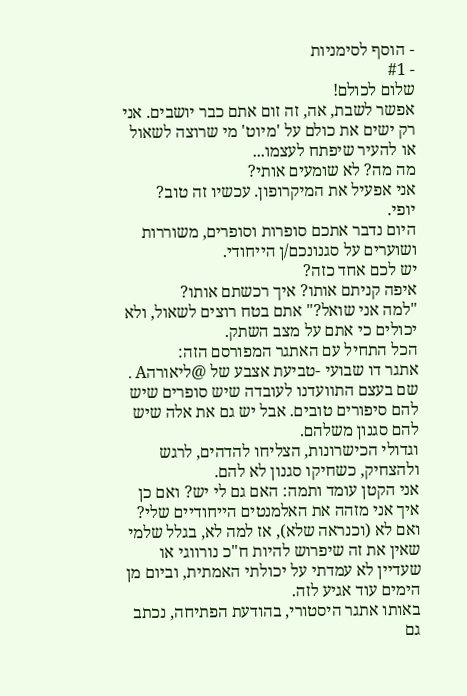- הוסף לסימניות
- #1
שלום לכולם!
אפשר לשבת, אה, זה זום אתם כבר יושבים. אני רק ישים את כולם על 'מיוט' מי שרוצה לשאול או להעיר שיפתח לעצמו...
מה מה? לא שומעים אותי?
אני אפעיל את המיקרופון. עכשיו זה טוב?
יופי.
היום נדבר אתכם סופרות וסופרים, משוררות ושוערים על סגנונכם/ן הייחודי.
יש לכם אחד כזה?
איפה קניתם אותו? איך רכשתם אותו?
"למה אני שואל?" אתם בטח רוצים לשאול, ולא יכולים כי אתם על מצב השתק.
הכל התחיל עם האתגר המפורסם הזה:
אתגר דו שבועי -טביעת אצבע של @ליאורהA .
שם בעצם התוועדנו לעובדה שיש סופרים שיש להם סיפורים טובים. אבל יש גם את אלה שיש להם סגנון משלהם.
וגדולי הכישרונות, הצליחו להדהים, לרגש ולהצחיק, כשחיקו סגנון לא להם.
אני הקטן עומד ותמה: האם גם לי יש? ואם כן איך אני מזהה את האלמנטים הייחודיים שלי?
ואם לא (וכנראה שלא), אז למה לא, בגלל שלמי שאין את זה שיפרוש להיות ח"כ נורווגי או שעדיין לא עמדתי על יכולתי האמתית, וביום מן הימים עוד אגיע לזה.
באותו אתגר היסטורי, בהודעת הפתיחה, נכתב גם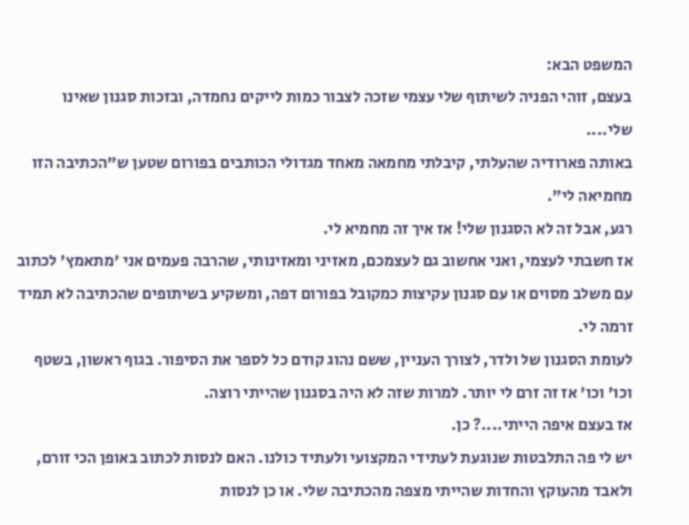המשפט הבא:
בעצם, זוהי הפניה לשיתוף שלי עצמי שזכה לצבור כמות לייקים נחמדה, ובזכות סגנון שאינו שלי....
באותה פארודיה שהעלתי, קיבלתי מחמאה מאחד מגדולי הכותבים בפורום שטען ש"הכתיבה הזו מחמיאה לי".
רגע, אבל זה לא הסגנון שלי! אז איך זה מחמיא לי.
אז חשבתי לעצמי, ואני אחשוב גם לעצמכם, מאזיני ומאזינותי, שהרבה פעמים אני 'מתאמץ' לכתוב עם משלב מסוים או עם סגנון עקיצות כמקובל בפורום דפה, ומשקיע בשיתופים שהכתיבה לא תמיד זרמה לי.
לעומת הסגנון של ולדר, לצורך העניין, ששם נהוג קודם כל לספר את הסיפור. בגוף ראשון, בשטף וכו' וכו' אז זה זרם לי יותר. למרות שזה לא היה בסגנון שהייתי רוצה.
אז בעצם איפה הייתי....? כן.
יש לי פה התלבטות שנוגעת לעתידי המקצועי ולעתיד כולנו. האם לנסות לכתוב באופן הכי זורם, ולאבד מהעוקץ והחדות שהייתי מצפה מהכתיבה שלי. או כן לנסות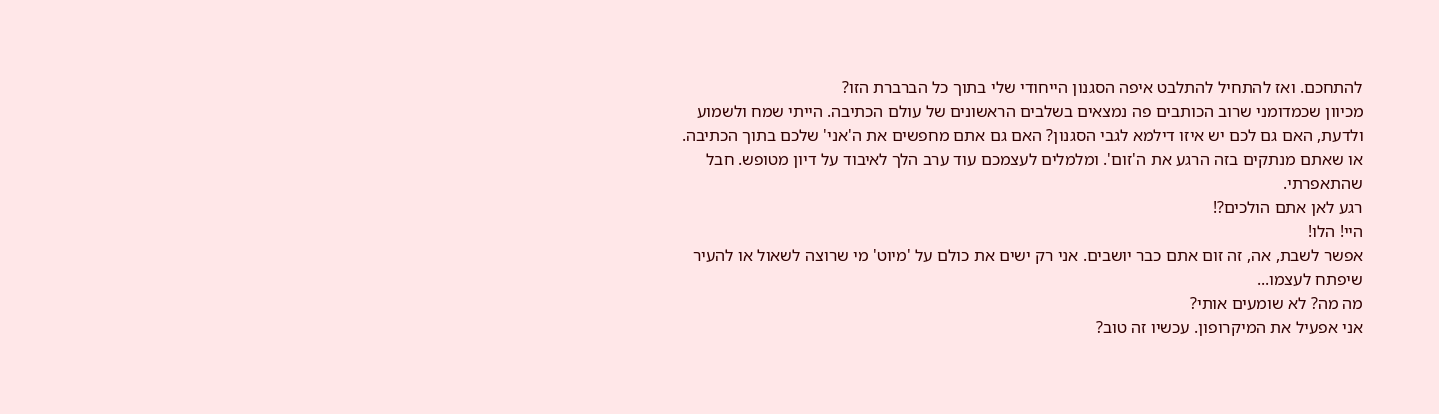להתחכם. ואז להתחיל להתלבט איפה הסגנון הייחודי שלי בתוך כל הברברת הזו?
מכיוון שכמדומני שרוב הכותבים פה נמצאים בשלבים הראשונים של עולם הכתיבה. הייתי שמח ולשמוע ולדעת, האם גם לכם יש איזו דילמא לגבי הסגנון? האם גם אתם מחפשים את ה'אני' שלכם בתוך הכתיבה.
או שאתם מנתקים בזה הרגע את ה'זום'. ומלמלים לעצמכם עוד ערב הלך לאיבוד על דיון מטופש. חבל שהתאפרתי.
רגע לאן אתם הולכים?!
היי! הלו!
אפשר לשבת, אה, זה זום אתם כבר יושבים. אני רק ישים את כולם על 'מיוט' מי שרוצה לשאול או להעיר שיפתח לעצמו...
מה מה? לא שומעים אותי?
אני אפעיל את המיקרופון. עכשיו זה טוב?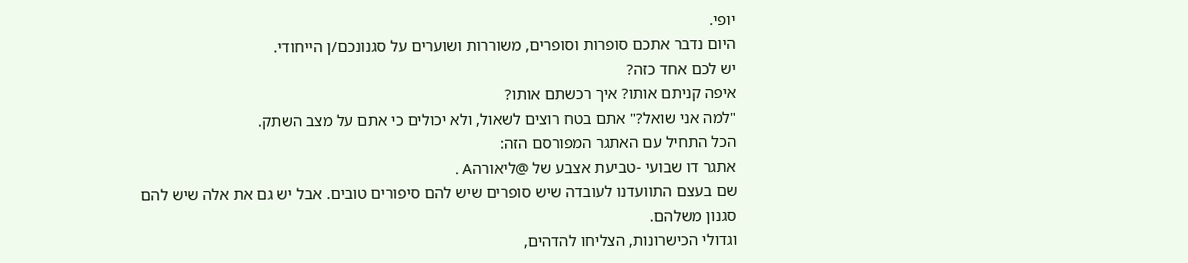יופי.
היום נדבר אתכם סופרות וסופרים, משוררות ושוערים על סגנונכם/ן הייחודי.
יש לכם אחד כזה?
איפה קניתם אותו? איך רכשתם אותו?
"למה אני שואל?" אתם בטח רוצים לשאול, ולא יכולים כי אתם על מצב השתק.
הכל התחיל עם האתגר המפורסם הזה:
אתגר דו שבועי -טביעת אצבע של @ליאורהA .
שם בעצם התוועדנו לעובדה שיש סופרים שיש להם סיפורים טובים. אבל יש גם את אלה שיש להם סגנון משלהם.
וגדולי הכישרונות, הצליחו להדהים,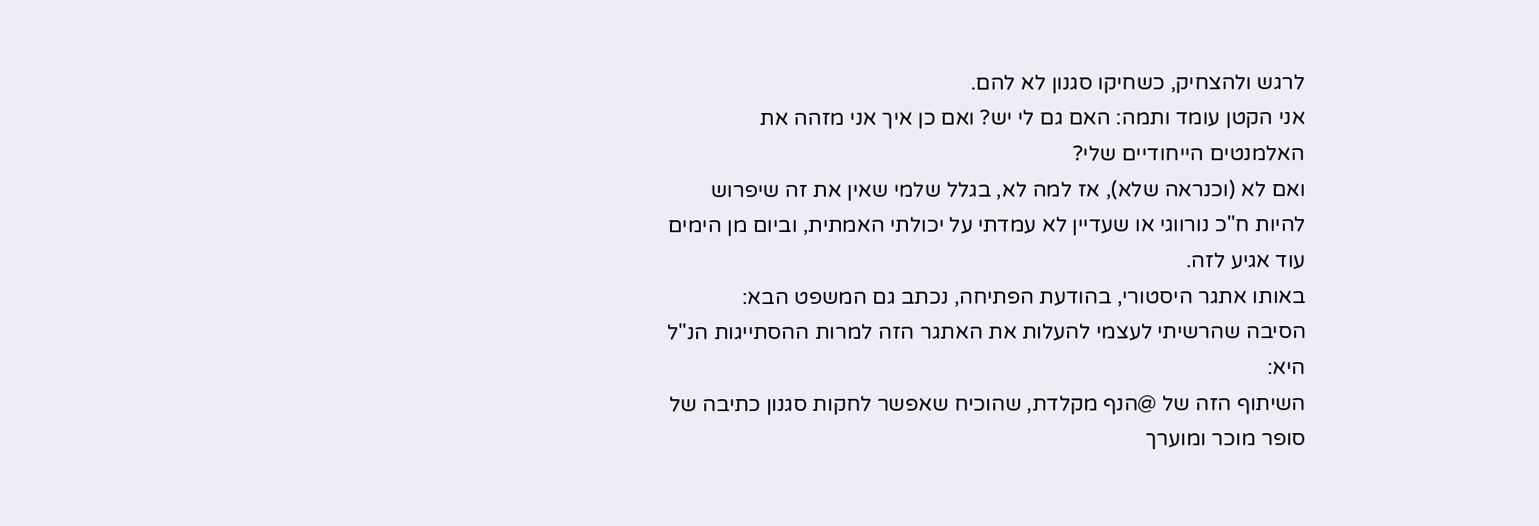לרגש ולהצחיק, כשחיקו סגנון לא להם.
אני הקטן עומד ותמה: האם גם לי יש? ואם כן איך אני מזהה את האלמנטים הייחודיים שלי?
ואם לא (וכנראה שלא), אז למה לא, בגלל שלמי שאין את זה שיפרוש להיות ח"כ נורווגי או שעדיין לא עמדתי על יכולתי האמתית, וביום מן הימים עוד אגיע לזה.
באותו אתגר היסטורי, בהודעת הפתיחה, נכתב גם המשפט הבא:
הסיבה שהרשיתי לעצמי להעלות את האתגר הזה למרות ההסתייגות הנ"ל היא:
השיתוף הזה של @הנף מקלדת, שהוכיח שאפשר לחקות סגנון כתיבה של סופר מוכר ומוערך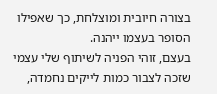בצורה חיובית ומוצלחת, כך שאפילו הסופר בעצמו ייהנה.
בעצם, זוהי הפניה לשיתוף שלי עצמי שזכה לצבור כמות לייקים נחמדה,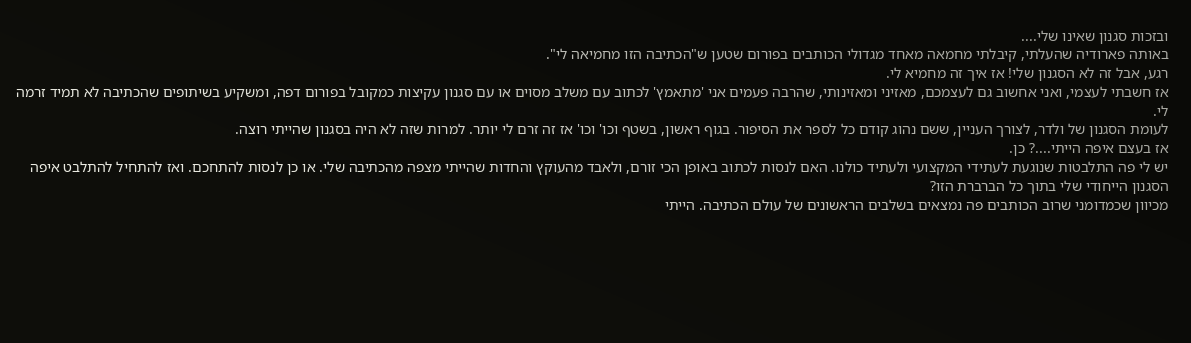ובזכות סגנון שאינו שלי....
באותה פארודיה שהעלתי, קיבלתי מחמאה מאחד מגדולי הכותבים בפורום שטען ש"הכתיבה הזו מחמיאה לי".
רגע, אבל זה לא הסגנון שלי! אז איך זה מחמיא לי.
אז חשבתי לעצמי, ואני אחשוב גם לעצמכם, מאזיני ומאזינותי, שהרבה פעמים אני 'מתאמץ' לכתוב עם משלב מסוים או עם סגנון עקיצות כמקובל בפורום דפה, ומשקיע בשיתופים שהכתיבה לא תמיד זרמה לי.
לעומת הסגנון של ולדר, לצורך העניין, ששם נהוג קודם כל לספר את הסיפור. בגוף ראשון, בשטף וכו' וכו' אז זה זרם לי יותר. למרות שזה לא היה בסגנון שהייתי רוצה.
אז בעצם איפה הייתי....? כן.
יש לי פה התלבטות שנוגעת לעתידי המקצועי ולעתיד כולנו. האם לנסות לכתוב באופן הכי זורם, ולאבד מהעוקץ והחדות שהייתי מצפה מהכתיבה שלי. או כן לנסות להתחכם. ואז להתחיל להתלבט איפה הסגנון הייחודי שלי בתוך כל הברברת הזו?
מכיוון שכמדומני שרוב הכותבים פה נמצאים בשלבים הראשונים של עולם הכתיבה. הייתי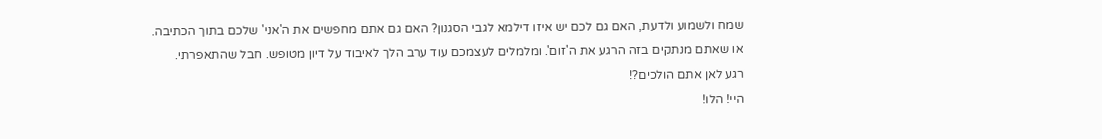שמח ולשמוע ולדעת, האם גם לכם יש איזו דילמא לגבי הסגנון? האם גם אתם מחפשים את ה'אני' שלכם בתוך הכתיבה.
או שאתם מנתקים בזה הרגע את ה'זום'. ומלמלים לעצמכם עוד ערב הלך לאיבוד על דיון מטופש. חבל שהתאפרתי.
רגע לאן אתם הולכים?!
היי! הלו!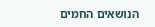הנושאים החמים